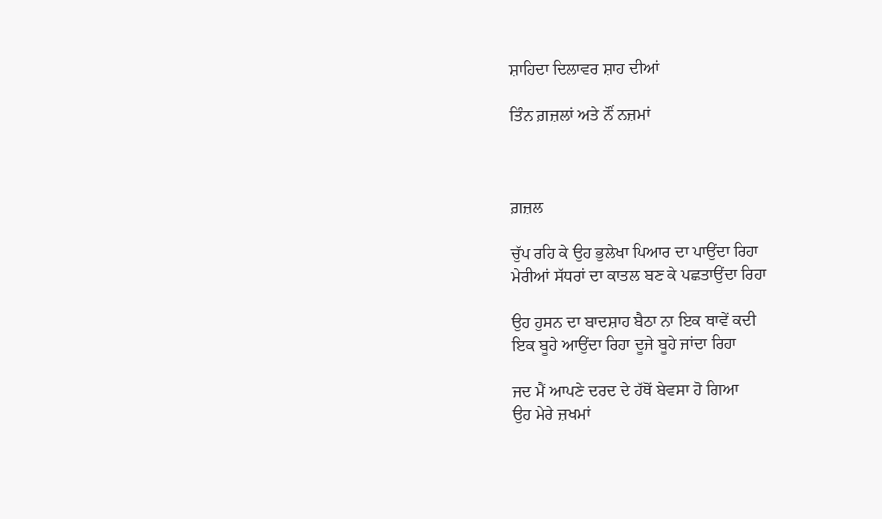ਸ਼ਾਹਿਦਾ ਦਿਲਾਵਰ ਸ਼ਾਹ ਦੀਆਂ

ਤਿੰਨ ਗ਼ਜ਼ਲਾਂ ਅਤੇ ਨੌਂ ਨਜ਼ਮਾਂ



ਗ਼ਜ਼ਲ

ਚੁੱਪ ਰਹਿ ਕੇ ਉਹ ਭੁਲੇਖਾ ਪਿਆਰ ਦਾ ਪਾਉਂਦਾ ਰਿਹਾ
ਮੇਰੀਆਂ ਸੱਧਰਾਂ ਦਾ ਕਾਤਲ ਬਣ ਕੇ ਪਛਤਾਉਂਦਾ ਰਿਹਾ

ਉਹ ਹੁਸਨ ਦਾ ਬਾਦਸ਼ਾਹ ਬੈਠਾ ਨਾ ਇਕ ਥਾਵੇਂ ਕਦੀ
ਇਕ ਬੂਹੇ ਆਉਂਦਾ ਰਿਹਾ ਦੂਜੇ ਬੂਹੇ ਜਾਂਦਾ ਰਿਹਾ

ਜਦ ਮੈਂ ਆਪਣੇ ਦਰਦ ਦੇ ਹੱਥੋਂ ਬੇਵਸਾ ਹੋ ਗਿਆ
ਉਹ ਮੇਰੇ ਜ਼ਖਮਾਂ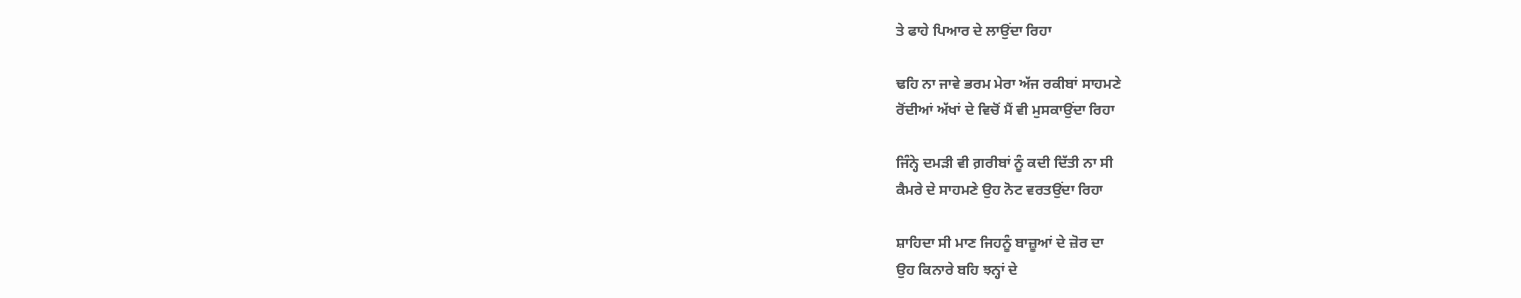ਤੇ ਫਾਹੇ ਪਿਆਰ ਦੇ ਲਾਉਂਦਾ ਰਿਹਾ

ਢਹਿ ਨਾ ਜਾਵੇ ਭਰਮ ਮੇਰਾ ਅੱਜ ਰਕੀਬਾਂ ਸਾਹਮਣੇ
ਰੋਂਦੀਆਂ ਅੱਖਾਂ ਦੇ ਵਿਚੋਂ ਮੈਂ ਵੀ ਮੁਸਕਾਉਂਦਾ ਰਿਹਾ

ਜਿੰਨ੍ਹੇ ਦਮੜੀ ਵੀ ਗ਼ਰੀਬਾਂ ਨੂੰ ਕਦੀ ਦਿੱਤੀ ਨਾ ਸੀ
ਕੈਮਰੇ ਦੇ ਸਾਹਮਣੇ ਉਹ ਨੋਟ ਵਰਤਉਂਦਾ ਰਿਹਾ

ਸ਼ਾਹਿਦਾ ਸੀ ਮਾਣ ਜਿਹਨੂੰ ਬਾਜ਼ੂਆਂ ਦੇ ਜ਼ੋਰ ਦਾ
ਉਹ ਕਿਨਾਰੇ ਬਹਿ ਝਨ੍ਹਾਂ ਦੇ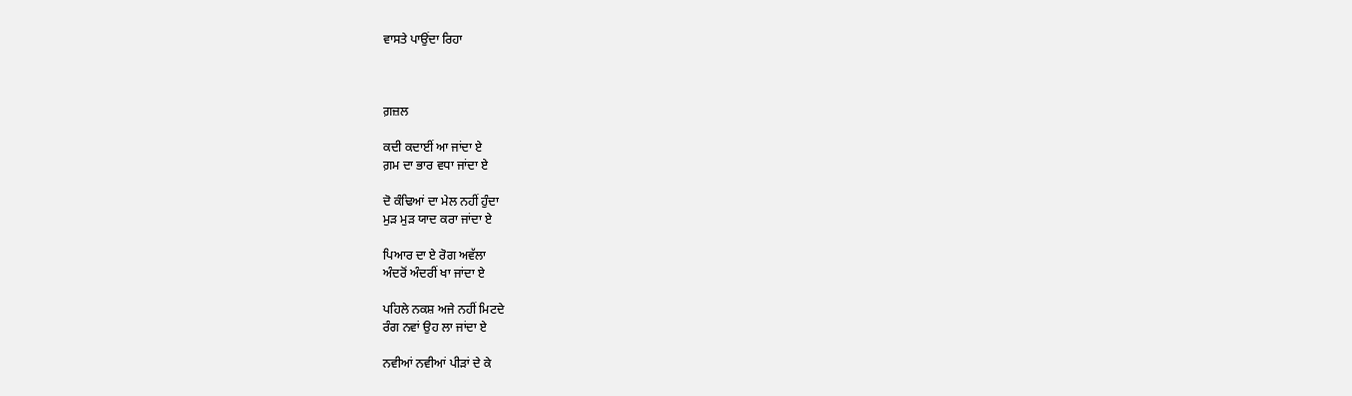ਵਾਸਤੇ ਪਾਉਂਦਾ ਰਿਹਾ



ਗ਼ਜ਼ਲ

ਕਦੀ ਕਦਾਈਂ ਆ ਜਾਂਦਾ ਏ
ਗ਼ਮ ਦਾ ਭਾਰ ਵਧਾ ਜਾਂਦਾ ਏ

ਦੋ ਕੰਢਿਆਂ ਦਾ ਮੇਲ ਨਹੀਂ ਹੁੰਦਾ
ਮੁੜ ਮੁੜ ਯਾਦ ਕਰਾ ਜਾਂਦਾ ਏ

ਪਿਆਰ ਦਾ ਏ ਰੋਗ ਅਵੱਲਾ
ਅੰਦਰੋਂ ਅੰਦਰੀਂ ਖਾ ਜਾਂਦਾ ਏ

ਪਹਿਲੇ ਨਕਸ਼ ਅਜੇ ਨਹੀਂ ਮਿਟਦੇ
ਰੰਗ ਨਵਾਂ ਉਹ ਲਾ ਜਾਂਦਾ ਏ

ਨਵੀਆਂ ਨਵੀਆਂ ਪੀੜਾਂ ਦੇ ਕੇ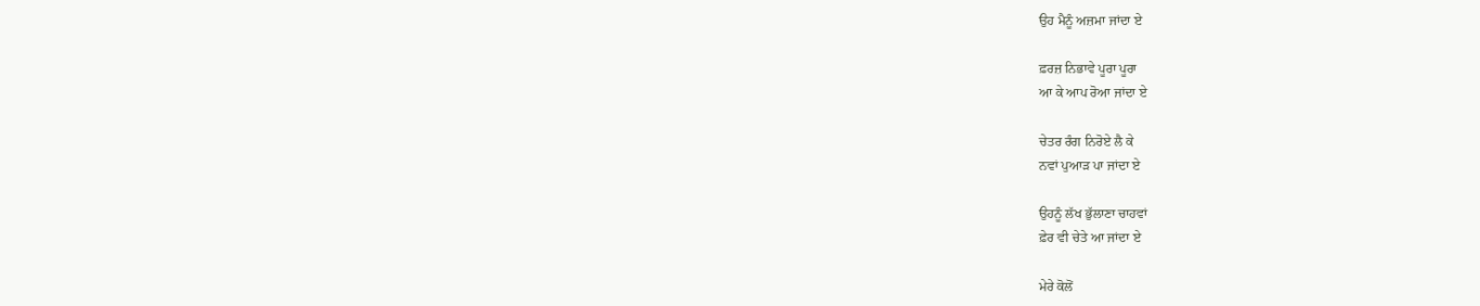ਉਹ ਮੈਨੂੰ ਅਜ਼ਮਾ ਜਾਂਦਾ ਏ

ਫ਼ਰਜ਼ ਨਿਭਾਵੇ ਪੂਰਾ ਪੂਰਾ
ਆ ਕੇ ਆਪ ਰੋਆ ਜਾਂਦਾ ਏ

ਚੇਤਰ ਰੰਗ ਨਿਰੋਏ ਲੈ ਕੇ
ਨਵਾਂ ਪੁਆੜ ਪਾ ਜਾਂਦਾ ਏ

ਉਹਨੂੰ ਲੱਖ ਭੁੱਲਾਣਾ ਚਾਹਵਾਂ
ਫ਼ੇਰ ਵੀ ਚੇਤੇ ਆ ਜਾਂਦਾ ਏ

ਮੇਰੇ ਕੋਲੋਂ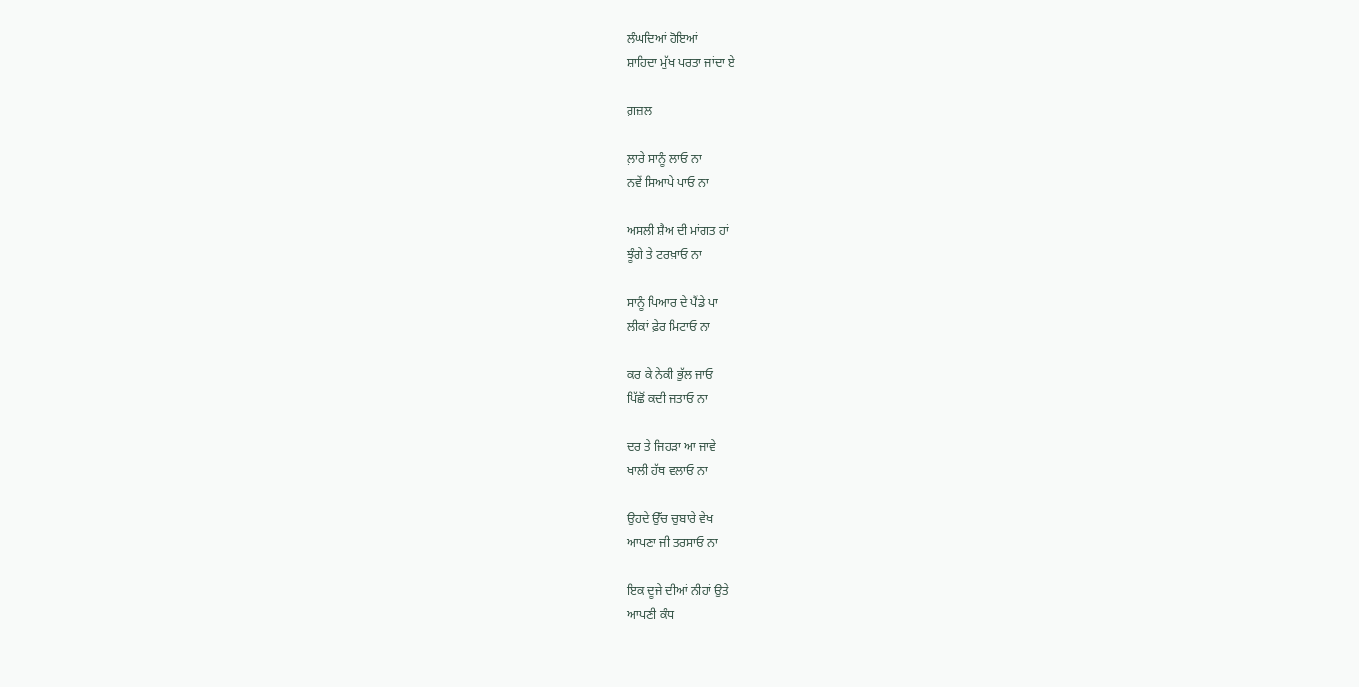ਲੰਘਦਿਆਂ ਹੋਇਆਂ
ਸ਼ਾਹਿਦਾ ਮੁੱਖ ਪਰਤਾ ਜਾਂਦਾ ਏ

ਗ਼ਜ਼ਲ

ਲ਼ਾਰੇ ਸਾਨੂੰ ਲਾਓ ਨਾ
ਨਵੇਂ ਸਿਆਪੇ ਪਾਓ ਨਾ

ਅਸਲੀ ਸ਼ੈਅ ਦੀ ਮਾਂਗਤ ਹਾਂ
ਝੂੰਗੇ ਤੇ ਟਰਖ਼ਾਓ ਨਾ

ਸਾਨੂੰ ਪਿਆਰ ਦੇ ਪੈਂਡੇ ਪਾ
ਲੀਕਾਂ ਫ਼ੇਰ ਮਿਟਾਓ ਨਾ

ਕਰ ਕੇ ਨੇਕੀ ਭੁੱਲ ਜਾਓ
ਪਿੱਛੋਂ ਕਦੀ ਜਤਾਓ ਨਾ

ਦਰ ਤੇ ਜਿਹੜਾ ਆ ਜਾਵੇ
ਖਾਲੀ ਹੱਥ ਵਲਾਓ ਨਾ

ਉਹਦੇ ਉੱਚ ਚੁਬਾਰੇ ਵੇਖ
ਆਪਣਾ ਜੀ ਤਰਸਾਓ ਨਾ

ਇਕ ਦੂਜੇ ਦੀਆਂ ਨੀਹਾਂ ਉਤੇ
ਆਪਣੀ ਕੰਧ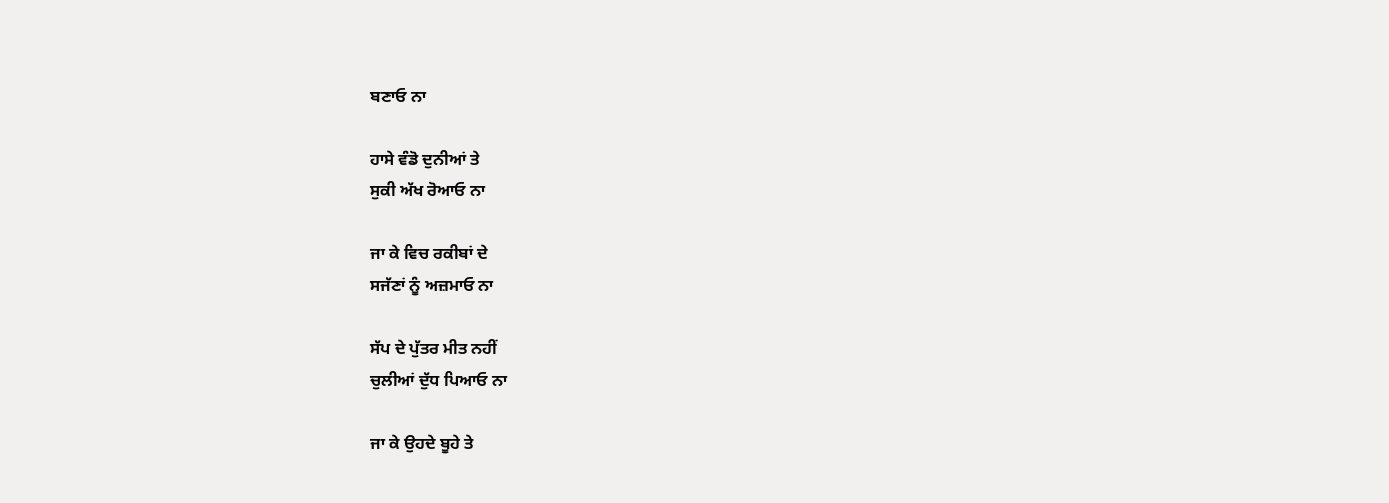ਬਣਾਓ ਨਾ

ਹਾਸੇ ਵੰਡੋ ਦੁਨੀਆਂ ਤੇ
ਸੁਕੀ ਅੱਖ ਰੋਆਓ ਨਾ

ਜਾ ਕੇ ਵਿਚ ਰਕੀਬਾਂ ਦੇ
ਸਜੱਣਾਂ ਨੂੰ ਅਜ਼ਮਾਓ ਨਾ

ਸੱਪ ਦੇ ਪੁੱਤਰ ਮੀਤ ਨਹੀਂ
ਚੁਲੀਆਂ ਦੁੱਧ ਪਿਆਓ ਨਾ

ਜਾ ਕੇ ਉਹਦੇ ਬੂਹੇ ਤੇ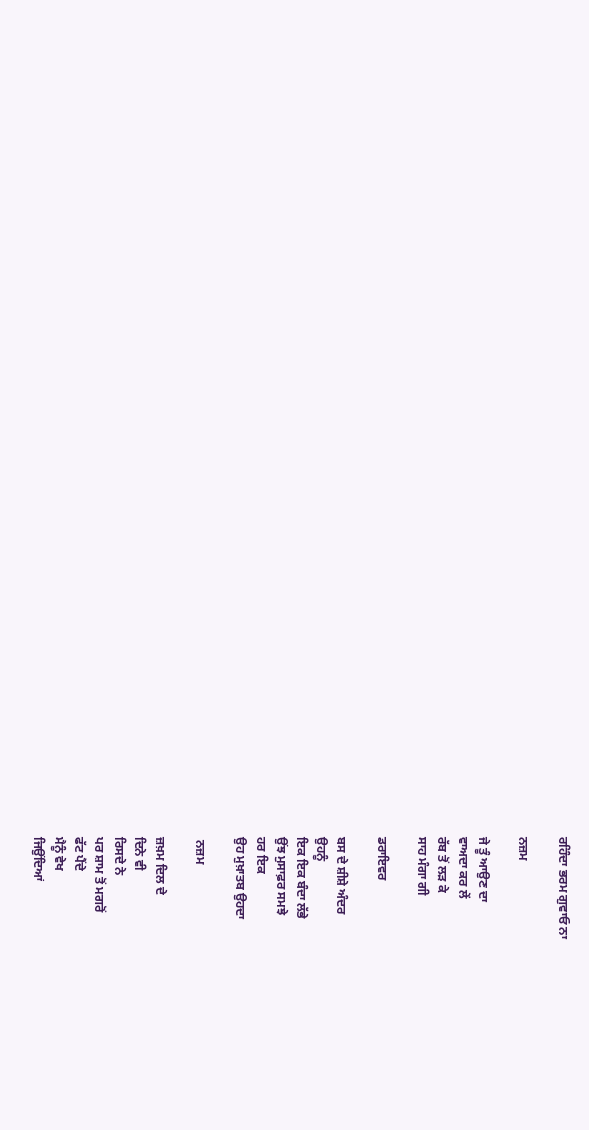ਰਹਿੰਦਾ ਭਰਮ ਗੁਵਾਓ ਨਾ

ਨਜ਼ਮ

ਜੇ ਤੂੰ ਆਉਣ ਦਾ
ਵਾਅਦਾ ਕਰ ਲੇਂ
ਰੱਬ ਤੋਂ ਲੜ ਕੇ
ਸਾਹ ਮੰਗਾ ਗੀ

ਡਰਾਇਵਰ

ਬਸ ਦੇ ਸ਼ੀਸ਼ੇ ਅੰਦਰ
ਉਹਨੂੰ
ਇਕ ਇਕ ਬੰਦਾ ਲੱਭੇ
ਉਂਝ ਮੁਸਾਫ਼ਰ ਸਮਝੇ
ਹਰ ਇਕ
ਉਹ ਮੁਖ਼ਾਤਬ ਉਹਦਾ

 ਨਜ਼ਮ

ਜ਼ਖ਼ਮ ਦਿਲ ਦੇ
ਦਿਨੇ ਵੀ
ਰਿਸਦੇ ਨੇ
ਪਰ ਸ਼ਾਮ ਤੋਂ ਮਗਰੋਂ
ਫੱਟ ਪੈਂਦੇ
ਮੈਨੂੰ ਵੇਖ
ਜਿਉਂਦਿਆਂ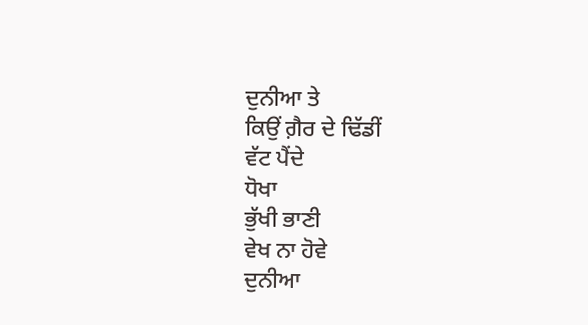ਦੁਨੀਆ ਤੇ
ਕਿਉਂ ਗ਼ੈਰ ਦੇ ਢਿੱਡੀਂ
ਵੱਟ ਪੈਂਦੇ
ਧੋਖਾ
ਭੁੱਖੀ ਭਾਣੀ
ਵੇਖ ਨਾ ਹੋਵੇ
ਦੁਨੀਆ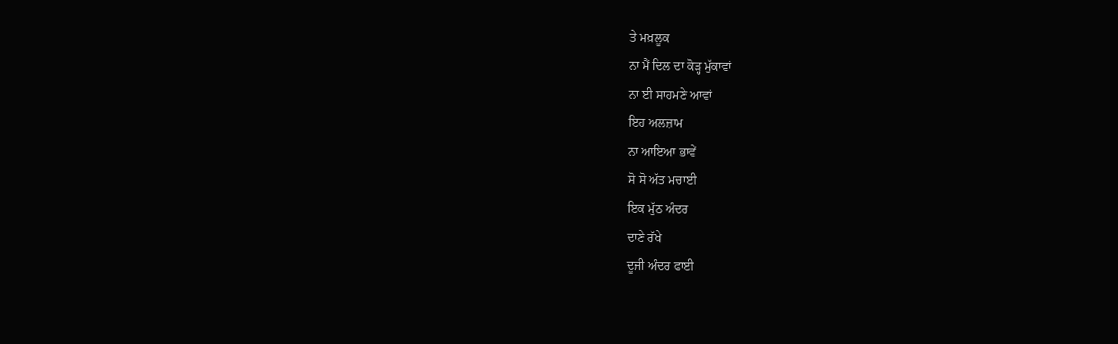ਤੇ ਮਖ਼ਲੂਕ
ਨਾ ਮੈਂ ਦਿਲ ਦਾ ਕੋੜ੍ਹ ਮੁੱਕਾਵਾਂ
ਨਾ ਈ ਸਾਹਮਣੇ ਆਵਾਂ
ਇਹ ਅਲਜ਼ਾਮ
ਨਾ ਆਇਆ ਭਾਵੇਂ
ਸੋ ਸੋ ਅੱਤ ਮਚਾਈ
ਇਕ ਮੁੱਠ ਅੰਦਰ
ਦਾਣੇ ਰੱਖੇ
ਦੂਜੀ ਅੰਦਰ ਫਾਈ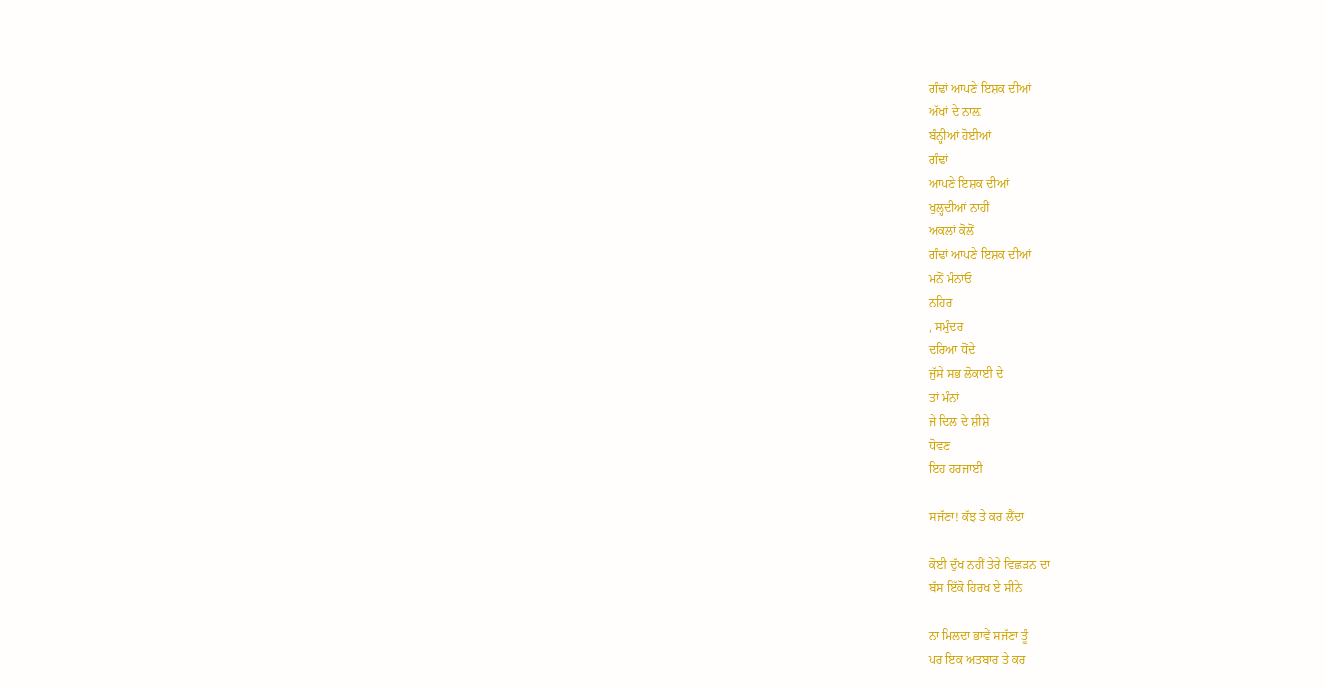ਗੰਢਾਂ ਆਪਣੇ ਇਸ਼ਕ ਦੀਆਂ
ਅੱਖਾਂ ਦੇ ਨਾਲ਼
ਬੰਨ੍ਹੀਆਂ ਹੋਈਆਂ
ਗੰਢਾਂ
ਆਪਣੇ ਇਸ਼ਕ ਦੀਆਂ
ਖੁਲ੍ਹਦੀਆਂ ਨਾਹੀਂ
ਅਕਲਾਂ ਕੋਲੋਂ
ਗੰਢਾਂ ਆਪਣੇ ਇਸ਼ਕ ਦੀਆਂ
ਮਨੋਂ ਮੰਨਾਓ
ਨਹਿਰ
, ਸਮੁੰਦਰ
ਦਰਿਆ ਧੋਂਦੇ
ਜੁੱਸੇ ਸਭ ਲੋਕਾਈ ਦੇ
ਤਾਂ ਮੰਨਾਂ
ਜੇ ਦਿਲ ਦੇ ਸ਼ੀਸ਼ੇ
ਧੋਵਣ
ਇਹ ਹਰਜਾਈ

ਸਜੱਣਾ! ਕੱਝ ਤੇ ਕਰ ਲੈਂਦਾ

ਕੋਈ ਦੁੱਖ ਨਹੀਂ ਤੇਰੇ ਵਿਛੜਨ ਦਾ
ਬੱਸ ਇੱਕੋ ਹਿਰਖ ਏ ਸੀਨੇ

ਨਾ ਮਿਲਦਾ ਭਾਵੇਂ ਸਜੱਣਾ ਤੂੰ
ਪਰ ਇਕ ਅਤਬਾਰ ਤੇ ਕਰ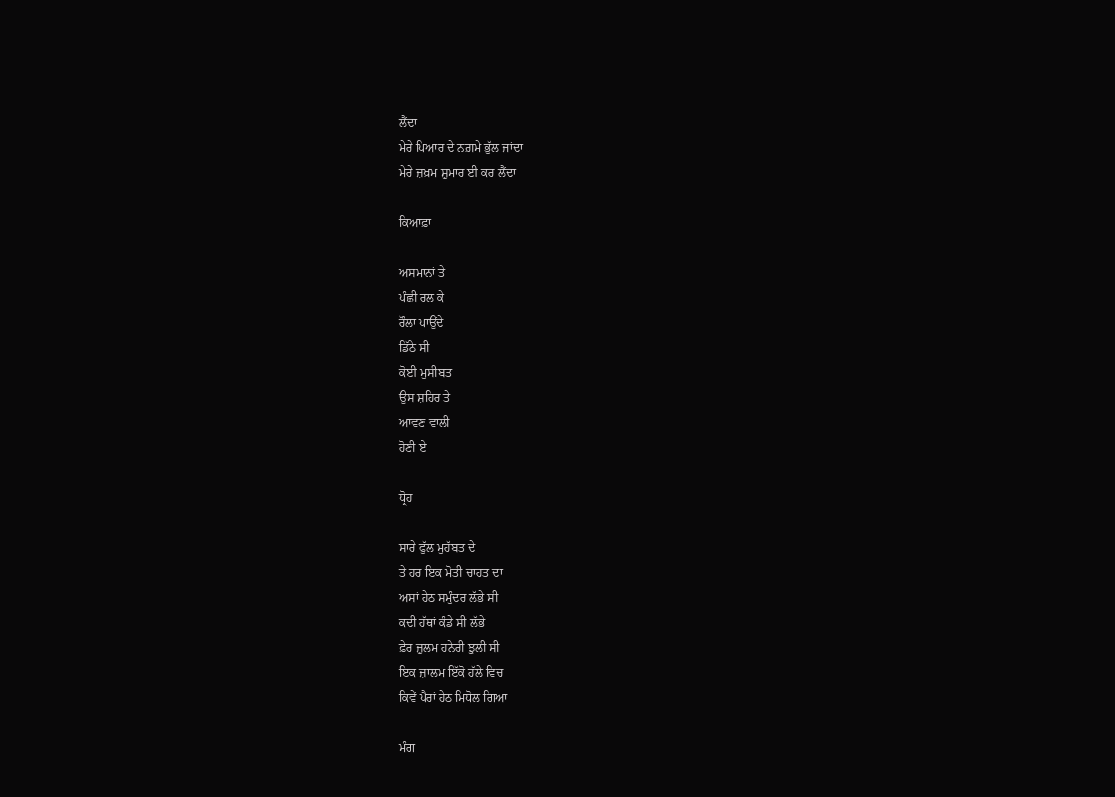ਲੈਂਦਾ
ਮੇਰੇ ਪਿਆਰ ਦੇ ਨਗ਼ਮੇ ਭੁੱਲ ਜਾਂਦਾ
ਮੇਰੇ ਜ਼ਖ਼ਮ ਸ਼ੁਮਾਰ ਈ ਕਰ ਲੈਂਦਾ

ਕਿਆਫ਼ਾ

ਅਸਮਾਨਾਂ ਤੇ
ਪੰਛੀ ਰਲ ਕੇ
ਰੌਲਾ ਪਾਉਂਦੇ
ਡਿੱਠੇ ਸੀ
ਕੋਈ ਮੁਸੀਬਤ
ਉਸ ਸ਼ਹਿਰ ਤੇ
ਆਵਣ ਵਾਲੀ
ਹੋਣੀ ਏ

ਧ੍ਰੋਹ

ਸਾਰੇ ਫੁੱਲ ਮੁਹੱਬਤ ਦੇ
ਤੇ ਹਰ ਇਕ ਮੋਤੀ ਚਾਹਤ ਦਾ
ਅਸਾਂ ਹੇਠ ਸਮੁੰਦਰ ਲੱਭੇ ਸੀ
ਕਦੀ ਹੱਥਾਂ ਕੰਡੇ ਸੀ ਲੱਭੇ
ਫ਼ੇਰ ਜ਼ੁਲਮ ਹਨੇਰੀ ਝੁਲੀ ਸੀ
ਇਕ ਜ਼ਾਲਮ ਇੱਕੋ ਹੱਲੇ ਵਿਚ
ਕਿਵੇਂ ਪੈਰਾਂ ਹੇਠ ਮਿਧੋਲ ਗਿਆ

ਮੰਗ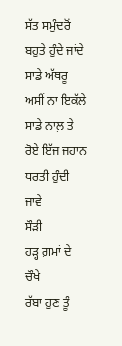ਸੱਤ ਸਮੁੰਦਰੋਂ
ਬਹੁਤੇ ਹੁੰਦੇ ਜਾਂਦੇ
ਸਾਡੇ ਅੱਥਰੂ
ਅਸੀਂ ਨਾ ਇਕੱਲੇ
ਸਾਡੇ ਨਾਲ਼ ਤੇ
ਰੋਏ ਇੱਜ ਜਹਾਨ
ਧਰਤੀ ਹੁੰਦੀ ਜਾਵੇ
ਸੌੜੀ
ਹੜ੍ਹ ਗ਼ਮਾਂ ਦੇ ਚੌਖੇ
ਰੱਬਾ ਹੁਣ ਤੂੰ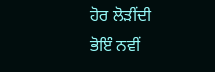ਹੋਰ ਲੋੜੀਂਦੀ
ਭੋਇੰ ਨਵੀਂ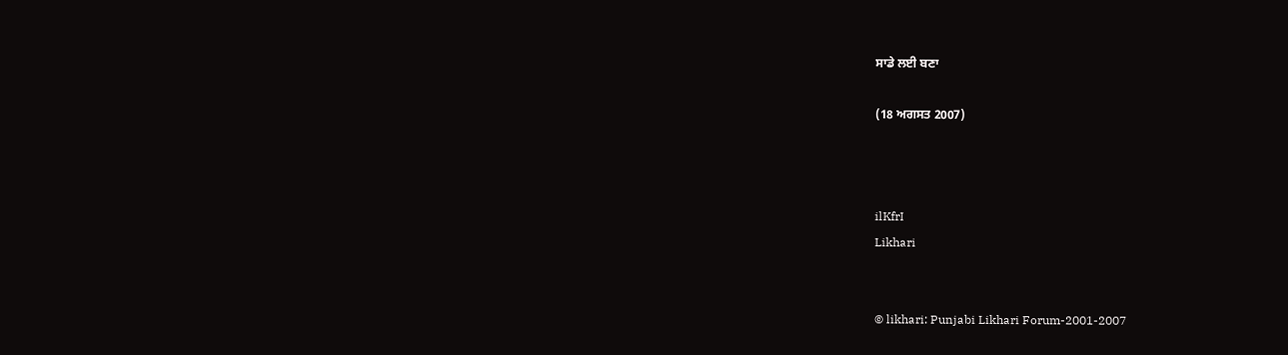ਸਾਡੇ ਲਈ ਬਣਾ

(18 ਅਗਸਤ 2007)



ilKfrI
Likhari


© likhari: Punjabi Likhari Forum-2001-2007